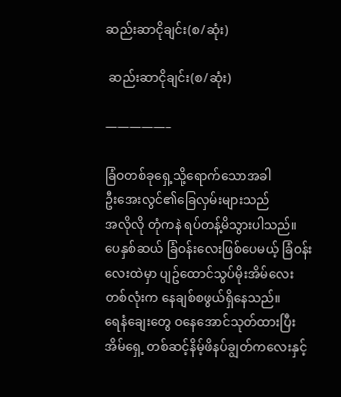ဆည်းဆာငိုချင်း(စ/ဆုံး)

 ဆည်းဆာငိုချင်း(စ/ဆုံး)

—————–

ခြံဝတစ်ခုရှေ့သို့ရောက်သောအခါ
ဦးအေးလွင်၏ခြေလှမ်းများသည်
အလိုလို တုံကနဲ ရပ်တန့်မိသွားပါသည်။
ပေနှစ်ဆယ် ခြံဝန်းလေးဖြစ်ပေမယ့် ခြံဝန်းလေးထဲမှာ ပျဥ်ထောင်သွပ်မိုးအိမ်လေးတစ်လုံးက နေချစ်စဖွယ်ရှိနေသည်။
ရေနံချေးတွေ ဝနေအောင်သုတ်ထားပြီး
အိမ်ရှေ့ တစ်ဆင့်နိမ့်ဖိနပ်ချွတ်ကလေးနှင့်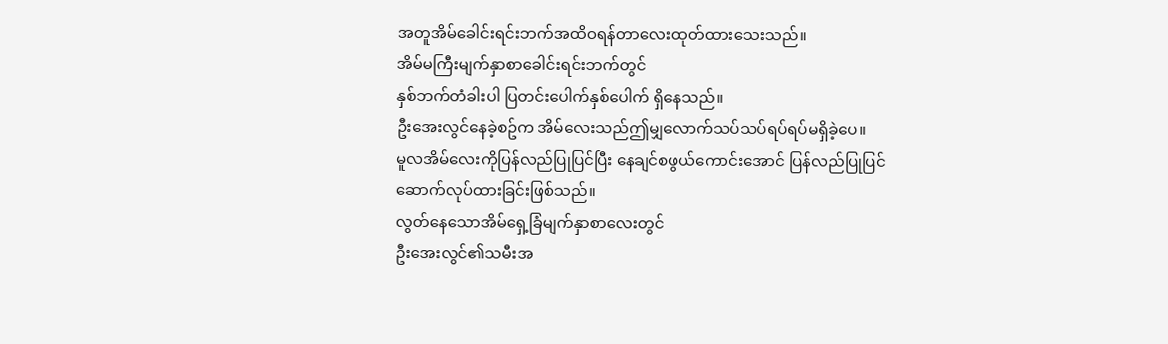အတူအိမ်ခေါင်းရင်းဘက်အထိဝရန်တာလေးထုတ်ထားသေးသည်။
အိမ်မကြီးမျက်နှာစာခေါင်းရင်းဘက်တွင်
နှစ်ဘက်တံခါးပါ ပြတင်းပေါက်နှစ်ပေါက် ရှိနေသည်။
ဦးအေးလွင်နေခဲ့စဥ်က အိမ်လေးသည်ဤမျှလောက်သပ်သပ်ရပ်ရပ်မရှိခဲ့ပေ။
မူလအိမ်လေးကိုပြန်လည်ပြုပြင်ပြီး နေချင်စဖွယ်ကောင်းအောင် ပြန်လည်ပြုပြင်ဆောက်လုပ်ထားခြင်းဖြစ်သည်။
လွတ်နေသောအိမ်ရှေ့ခြံမျက်နှာစာလေးတွင်
ဦးအေးလွင်၏သမီးအ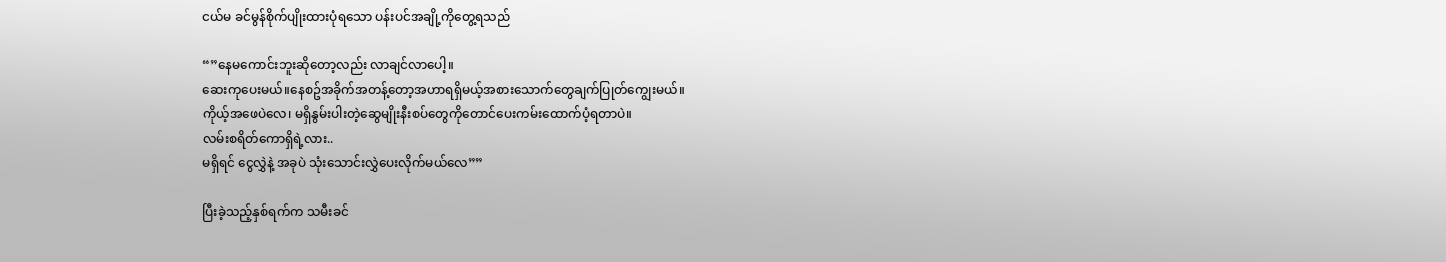ငယ်မ ခင်မွန်စိုက်ပျိုးထားပုံရသော ပန်းပင်အချို့ကိုတွေ့ရသည်

“”နေမကောင်းဘူးဆိုတော့လည်း လာချင်လာပေါ့။
ဆေးကုပေးမယ်။နေစဥ်အခိုက်အတန့်တော့အဟာရရှိမယ့်အစားသောက်တွေချက်ပြုတ်ကျွေးမယ်။
ကိုယ့်အဖေပဲလေ၊ မရှိနွမ်းပါးတဲ့ဆွေမျိုးနီးစပ်တွေကိုတောင်ပေးကမ်းထောက်ပံ့ရတာပဲ။
လမ်းစရိတ်ကောရှိရဲ့လား..
မရှိရင် ငွေလွှဲနဲ့ အခုပဲ သုံးသောင်းလွှဲပေးလိုက်မယ်လေ””

ပြီးခဲ့သည့်နှစ်ရက်က သမီးခင်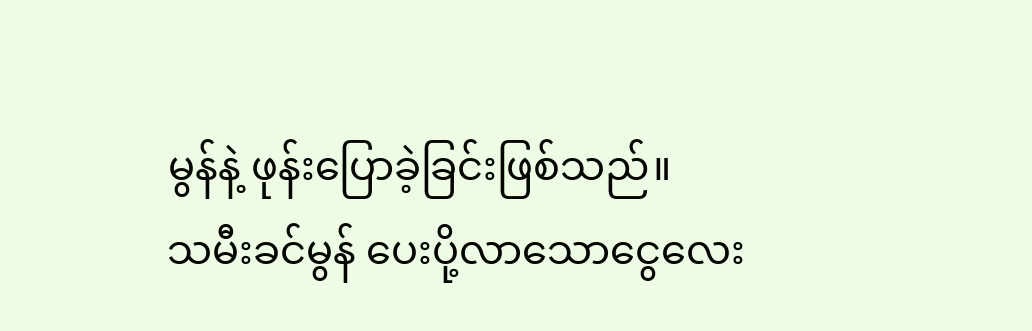မွန်နဲ့ ဖုန်းပြောခဲ့ခြင်းဖြစ်သည်။
သမီးခင်မွန် ပေးပို့လာသောငွေလေး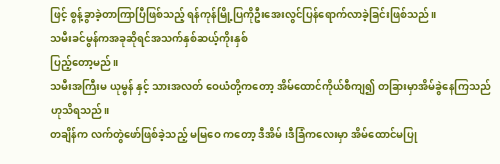ဖြင့် စွန့်ခွာခဲ့တာကြာပြီဖြစ်သည့် ရန်ကုန်မြို့ပြကိုဦးအေးလွင်ပြန်ရောက်လာခဲ့ခြင်းဖြစ်သည်။
သမီးခင်မွန်ကအခုဆိုရင်အသက်နှစ်ဆယ့်ကိုးနှစ်
ပြည့်တော့မည်။
သမီးအကြီးမ ယုမွန် နှင့် သားအလတ် ဝေယံတို့ကတော့ အိမ်ထောင်ကိုယ်စီကျ၍ တခြားမှာအိမ်ခွဲနေကြသည်ဟုသိရသည်။
တချိန်က လက်တွဲဖော်ဖြစ်ခဲ့သည့် မမြဝေ ကတော့ ဒီအိမ်၊ဒီခြံကလေးမှာ အိမ်ထောင်မပြု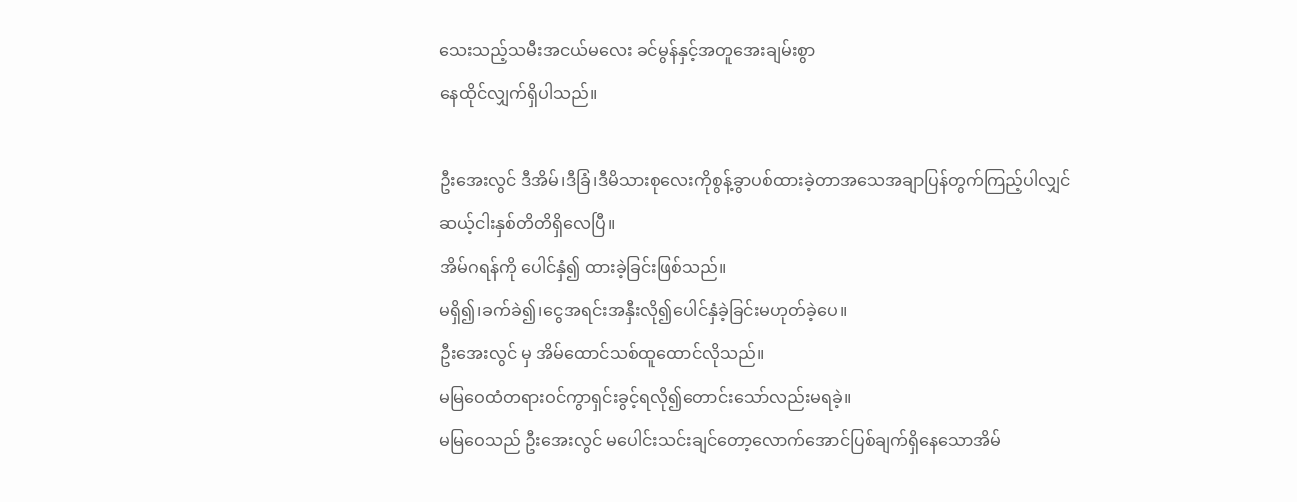သေးသည့်သမီးအငယ်မလေး ခင်မွန်နှင့်အတူအေးချမ်းစွာ
နေထိုင်လျှက်ရှိပါသည်။

ဦးအေးလွင် ဒီအိမ်၊ဒီခြံ၊ဒီမိသားစုလေးကိုစွန့်ခွာပစ်ထားခဲ့တာအသေအချာပြန်တွက်ကြည့်ပါလျှင်
ဆယ့်ငါးနှစ်တိတိရှိလေပြီ။
အိမ်ဂရန်ကို ပေါင်နှံ၍ ထားခဲ့ခြင်းဖြစ်သည်။
မရှိ၍၊ခက်ခဲ၍၊ငွေအရင်းအနှီးလို၍ပေါင်နှံခဲ့ခြင်းမဟုတ်ခဲ့ပေ။
ဦးအေးလွင် မှ အိမ်ထောင်သစ်ထူထောင်လိုသည်။
မမြဝေထံတရားဝင်ကွာရှင်းခွင့်ရလို၍တောင်းသော်လည်းမရခဲ့။
မမြဝေသည် ဦးအေးလွင် မပေါင်းသင်းချင်တော့လောက်အောင်ပြစ်ချက်ရှိနေသောအိမ်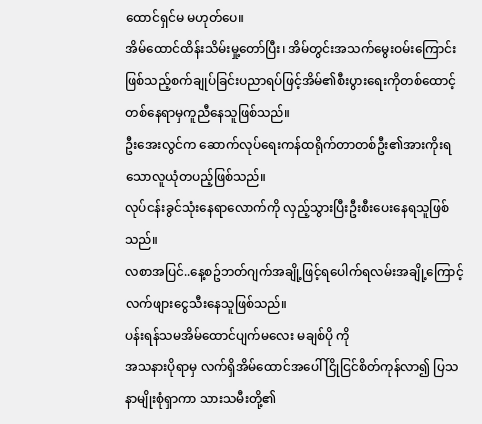ထောင်ရှင်မ မဟုတ်ပေ။
အိမ်ထောင်ထိန်းသိမ်းမှု့တော်ပြီး၊ အိမ်တွင်းအသက်မွေးဝမ်းကြောင်းဖြစ်သည့်စက်ချုပ်ခြင်းပညာရပ်ဖြင့်အိမ်၏စီးပွားရေးကိုတစ်ထောင့်တစ်နေရာမှကူညီနေသူဖြစ်သည်။
ဦးအေးလွင်က ဆောက်လုပ်ရေးကန်ထရိုက်တာတစ်ဦး၏အားကိုးရသောလူယုံတပည့်ဖြစ်သည်။
လုပ်ငန်းခွင်သုံးနေရာလောက်ကို လှည့်သွားပြီးဦးစီးပေးနေရသူဖြစ်သည်။
လစာအပြင်..နေ့စဥ်ဘတ်ဂျက်အချို့ဖြင့်ရပေါက်ရလမ်းအချို့ကြောင့် လက်ဖျားငွေသီးနေသူဖြစ်သည်။
ပန်းရန်သမအိမ်ထောင်ပျက်မလေး မချစ်ပို ကို
အသနားပိုရာမှ လက်ရှိအိမ်ထောင်အပေါ် ငြိုငြင်စိတ်ကုန်လာ၍ ပြသနာမျိုးစုံရှာကာ သားသမီးတို့၏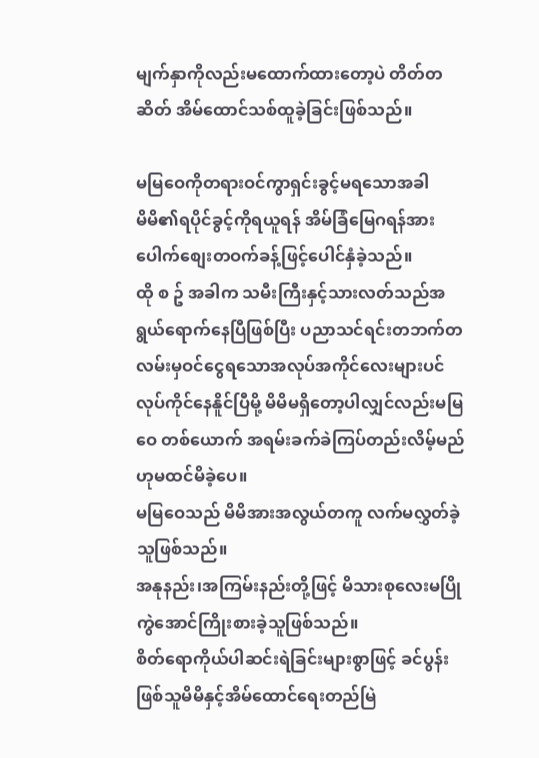မျက်နှာကိုလည်းမထောက်ထားတော့ပဲ တိတ်တဆိတ် အိမ်ထောင်သစ်ထူခဲ့ခြင်းဖြစ်သည်။

မမြဝေကိုတရားဝင်ကွာရှင်းခွင့်မရသောအခါ
မိမိ၏ရပိုင်ခွင့်ကိုရယူရန် အိမ်ခြံမြေဂရန်အား
ပေါက်စျေးတဝက်ခန့်ဖြင့်ပေါင်နှံခဲ့သည်။
ထို စ ဥ် အခါက သမီးကြီးနှင့်သားလတ်သည်အရွယ်ရောက်နေပြီဖြစ်ပြီး ပညာသင်ရင်းတဘက်တလမ်းမှဝင်ငွေရသောအလုပ်အကိုင်လေးများပင်လုပ်ကိုင်နေနိူင်ပြီမို့ မိမိမရှိတော့ပါလျှင်လည်းမမြဝေ တစ်ယောက် အရမ်းခက်ခဲကြပ်တည်းလိမ့်မည်ဟုမထင်မိခဲ့ပေ။
မမြဝေသည် မိမိအားအလွယ်တကူ လက်မလွှတ်ခဲ့သူဖြစ်သည်။
အနုနည်း၊အကြမ်းနည်းတို့ဖြင့် မိသားစုလေးမပြိုကွဲအောင်ကြိုးစားခဲ့သူဖြစ်သည်။
စိတ်ရောကိုယ်ပါဆင်းရဲခြင်းများစွာဖြင့် ခင်ပွန်းဖြစ်သူမိမိနှင့်အိမ်ထောင်ရေးတည်မြဲ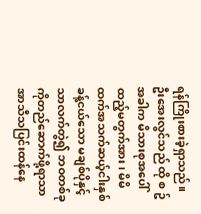ရန်ကြိုးစားခဲ့ရှာသည်။
ဦးအေးလွင်သည် ထို စ ဥ် အခါက မိသားစုအပေါ် ထည့်မတွက်အား၊ မိမိထက်အသက်ဆယ့်ငါးနှစ်ခန့်ငယ်သော မချစ်ပိုနှင့်သာလက်တွဲ၍ ဘဝတစ်ခုကိုတည်ဆောက်ဖို့ရာသာ အာသီသပြင်းထန်နေ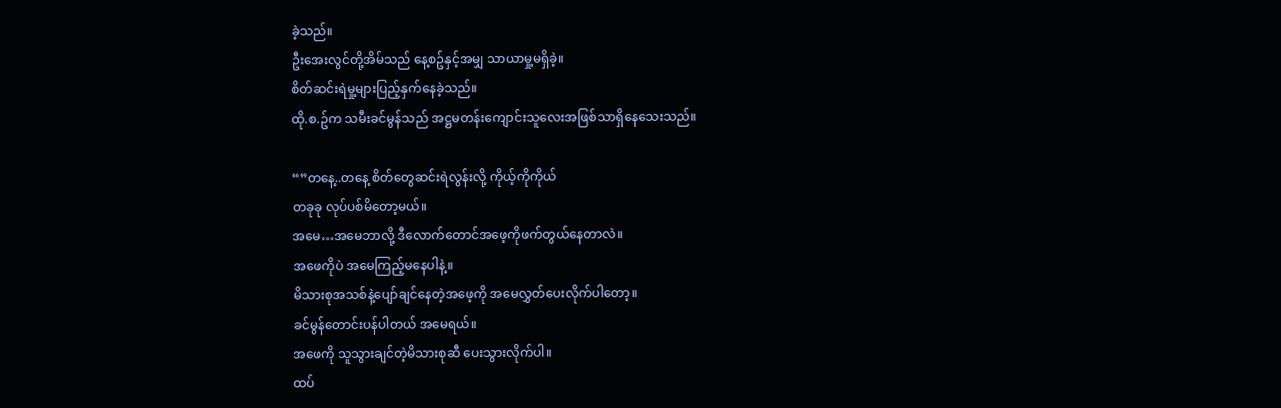ခဲ့သည်။
ဦးအေးလွင်တို့အိမ်သည် နေ့စဥ်နှင့်အမျှ သာယာမှု့မရှိခဲ့။
စိတ်ဆင်းရဲမှု့များပြည့်နှက်နေခဲ့သည်။
ထို.စ.ဥ်က သမီးခင်မွန်သည် အဋ္ဌမတန်းကျောင်းသူလေးအဖြစ်သာရှိနေသေးသည်။

“”တနေ့..တနေ့ စိတ်တွေဆင်းရဲလွန်းလို့ ကိုယ့်ကိုကိုယ်
တခုခု လုပ်ပစ်မိတော့မယ်။
အမေ…အမေဘာလို့ ဒီလောက်တောင်အဖေ့ကိုဖက်တွယ်နေတာလဲ။
အဖေကိုပဲ အမေကြည့်မနေပါနဲ့။
မိသားစုအသစ်နဲ့ပျော်ချင်နေတဲ့အဖေ့ကို အမေလွှတ်ပေးလိုက်ပါတော့။
ခင်မွန်တောင်းပန်ပါတယ် အမေရယ်။
အဖေကို သူသွားချင်တဲ့မိသားစုဆီ ပေးသွားလိုက်ပါ။
ထပ်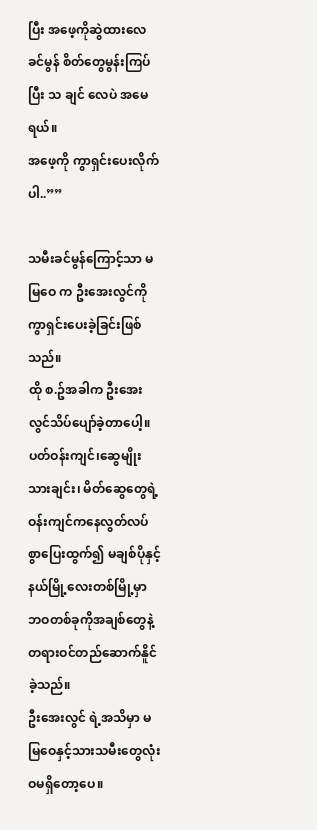ပြီး အဖေ့ကိုဆွဲထားလေ ခင်မွန် စိတ်တွေမွန်းကြပ်ပြီး သ ချင် လေပဲ အမေရယ်။
အဖေ့ကို ကွာရှင်းပေးလိုက်ပါ..””

သမီးခင်မွန်ကြောင့်သာ မမြဝေ က ဦးအေးလွင်ကိုကွာရှင်းပေးခဲ့ခြင်းဖြစ်သည်။
ထို စ.ဥ်အခါက ဦးအေးလွင်သိပ်ပျော်ခဲ့တာပေါ့။
ပတ်ဝန်းကျင်၊ဆွေမျိုးသားချင်း၊ မိတ်ဆွေတွေရဲ့
ဝန်းကျင်ကနေလွတ်လပ်စွာပြေးထွက်၍ မချစ်ပိုနှင့်
နယ်မြို့လေးတစ်မြို့မှာ ဘဝတစ်ခုကိုအချစ်တွေနဲ့တရားဝင်တည်ဆောက်နိူင်ခဲ့သည်။
ဦးအေးလွင် ရဲ့အသိမှာ မမြဝေနှင့်သားသမီးတွေလုံးဝမရှိတော့ပေ။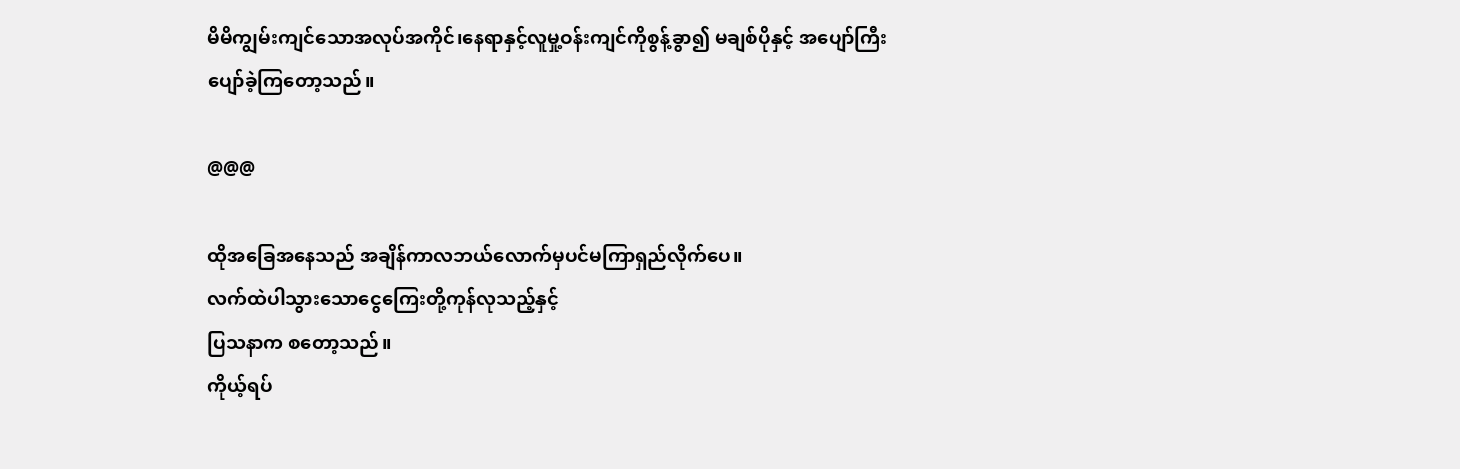မိမိကျွမ်းကျင်သောအလုပ်အကိုင်၊နေရာနှင့်လူမှု့ဝန်းကျင်ကိုစွန့်ခွာ၍ မချစ်ပိုနှင့် အပျော်ကြီးပျော်ခဲ့ကြတော့သည်။

@@@

ထိုအခြေအနေသည် အချိန်ကာလဘယ်လောက်မှပင်မကြာရှည်လိုက်ပေ။
လက်ထဲပါသွားသောငွေကြေးတို့ကုန်လုသည့်နှင့်
ပြသနာက စတော့သည်။
ကိုယ့်ရပ်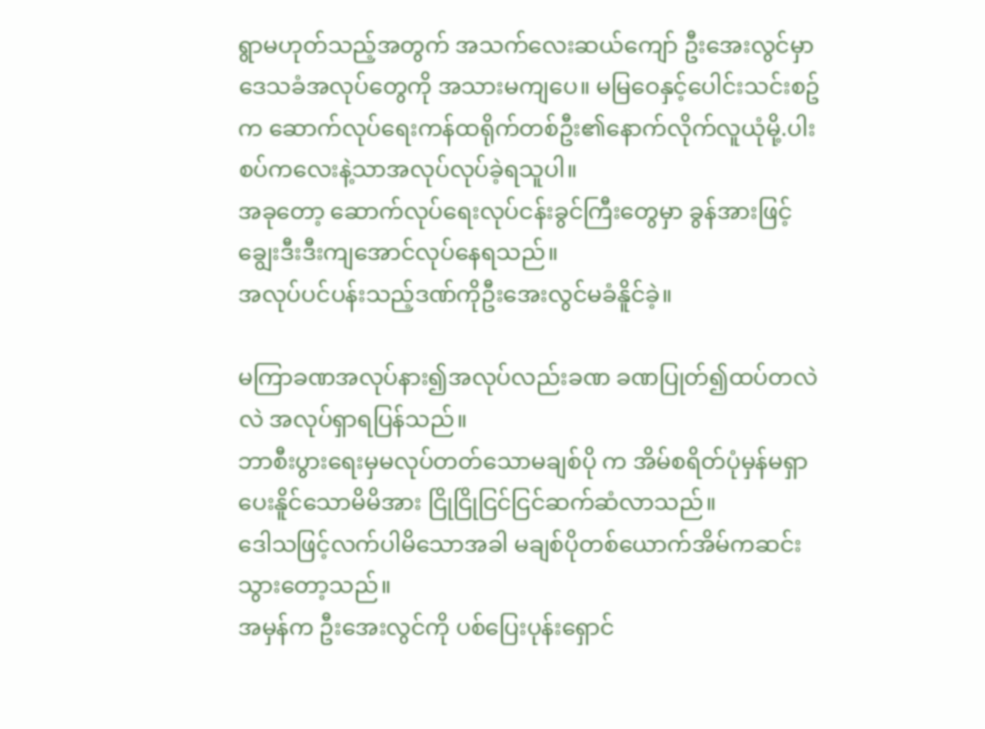ရွာမဟုတ်သည့်အတွက် အသက်လေးဆယ်ကျော် ဦးအေးလွင်မှာ ဒေသခံအလုပ်တွေကို အသားမကျပေ။ မမြဝေနှင့်ပေါင်းသင်းစဥ်က ဆောက်လုပ်ရေးကန်ထရိုက်တစ်ဦး၏နောက်လိုက်လူယုံမို့.ပါးစပ်ကလေးနဲ့သာအလုပ်လုပ်ခဲ့ရသူပါ။
အခုတော့ ဆောက်လုပ်ရေးလုပ်ငန်းခွင်ကြီးတွေမှာ ခွန်အားဖြင့်ချွေးဒီးဒီးကျအောင်လုပ်နေရသည်။
အလုပ်ပင်ပန်းသည့်ဒဏ်ကိုဦးအေးလွင်မခံနိူင်ခဲ့။

မကြာခဏအလုပ်နား၍အလုပ်လည်းခဏ ခဏပြုတ်၍ထပ်တလဲလဲ အလုပ်ရှာရပြန်သည်။
ဘာစီးပွားရေးမှမလုပ်တတ်သောမချစ်ပို က အိမ်စရိတ်ပုံမှန်မရှာပေးနိူင်သောမိမိအား ငြိုငြိုငြင်ငြင်ဆက်ဆံလာသည်။
ဒေါသဖြင့်လက်ပါမိသောအခါ မချစ်ပိုတစ်ယောက်အိမ်ကဆင်းသွားတော့သည်။
အမှန်က ဦးအေးလွင်ကို ပစ်ပြေးပုန်းရှောင်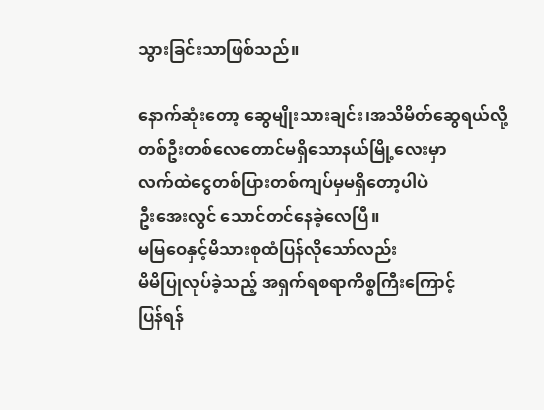သွားခြင်းသာဖြစ်သည်။

နောက်ဆုံးတော့ ဆွေမျိုးသားချင်း၊အသိမိတ်ဆွေရယ်လို့တစ်ဦးတစ်လေတောင်မရှိသောနယ်မြို့လေးမှာ
လက်ထဲငွေတစ်ပြားတစ်ကျပ်မှမရှိတော့ပါပဲ
ဦးအေးလွင် သောင်တင်နေခဲ့လေပြီ။
မမြဝေနှင့်မိသားစုထံပြန်လိုသော်လည်း
မိမိပြုလုပ်ခဲ့သည့် အရှက်ရစရာကိစ္စကြီးကြောင့်
ပြန်ရန်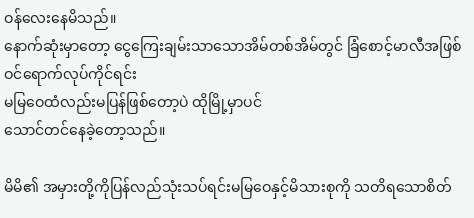ဝန်လေးနေမိသည်။
နောက်ဆုံးမှာတော့ ငွေကြေးချမ်းသာသောအိမ်တစ်အိမ်တွင် ခြံစောင့်မာလီအဖြစ်ဝင်ရောက်လုပ်ကိုင်ရင်း
မမြဝေထံလည်းမပြန်ဖြစ်တော့ပဲ ထိုမြို့မှာပင်
သောင်တင်နေခဲ့တော့သည်။

မိမိ၏ အမှားတို့ကိုပြန်လည်သုံးသပ်ရင်းမမြဝေနှင့်မိသားစုကို သတိရသောစိတ်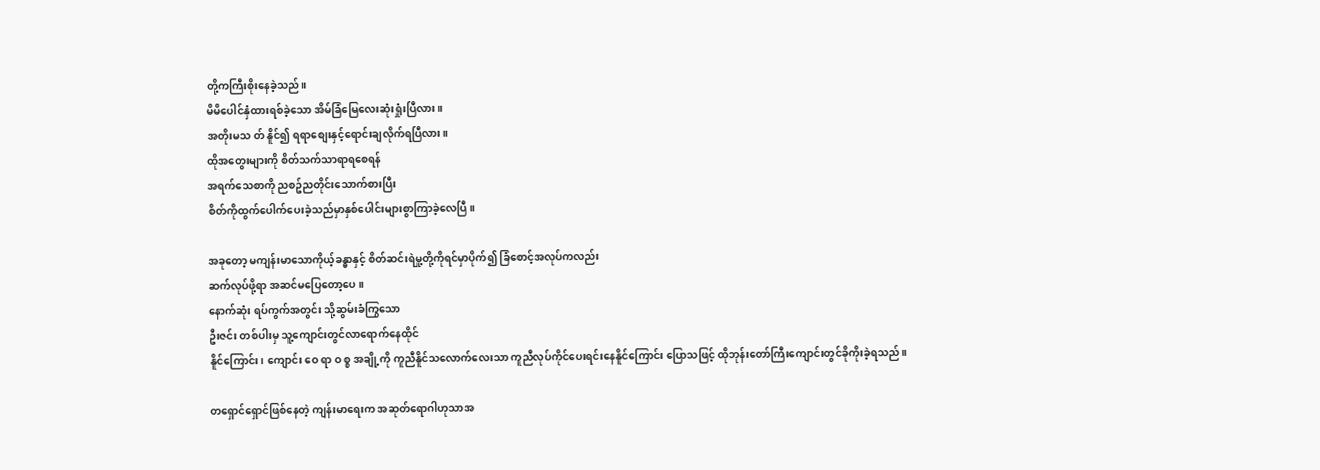တို့ကကြီးစိုးနေခဲ့သည်။
မိမိပေါင်နှံထားရစ်ခဲ့သော အိမ်ခြံမြေလေးဆုံးရှုံးပြီလား။
အတိုးမသ တ် နိူင်၍ ရရာစျေးနှင့်ရောင်းချလိုက်ရပြီလား။
ထိုအတွေးများကို စိတ်သက်သာရာရစေရန်
အရက်သေစာကို ညစဥ်ညတိုင်းသောက်စားပြီး
စိတ်ကိုထွက်ပေါက်ပေးခဲ့သည်မှာနှစ်ပေါင်းများစွာကြာခဲ့လေပြီ။

အခုတော့ မကျန်းမာသောကိုယ့်ခန္ဓာနှင့် စိတ်ဆင်းရဲမှု့တို့ကိုရင်မှာပိုက်၍ ခြံစောင့်အလုပ်ကလည်း
ဆက်လုပ်ဖို့ရာ အဆင်မပြေတော့ပေ။
နောက်ဆုံး ရပ်ကွက်အတွင်း သို့ဆွမ်းခံကြွသော
ဦးဇင်း တစ်ပါးမှ သူ့ကျောင်းတွင်လာရောက်နေထိုင်
နိူင်ကြောင်း၊ ကျောင်း ဝေ ရာ ဝ စ္စ အချို့ကို ကူညီနိူင်သလောက်လေးသာ ကူညီလုပ်ကိုင်ပေးရင်းနေနိူင်ကြောင်း ပြောသဖြင့် ထိုဘုန်းတော်ကြီးကျောင်းတွင်ခိုကိုးခဲ့ရသည်။

တရှောင်ရှောင်ဖြစ်နေတဲ့ ကျန်းမာရေးက အဆုတ်ရောဂါဟုသာအ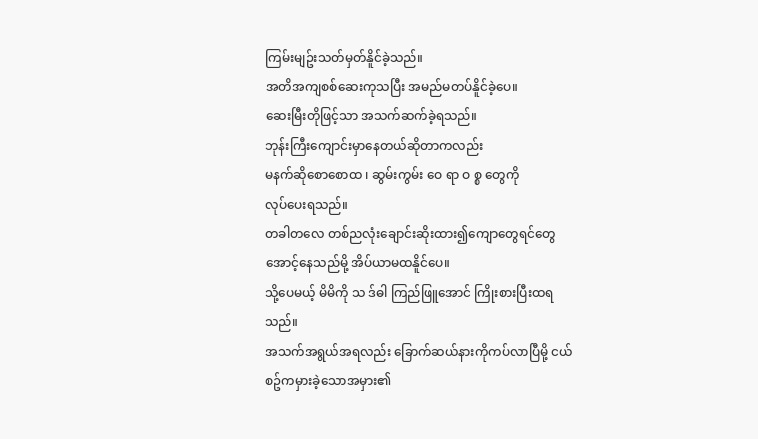ကြမ်းမျဥ်းသတ်မှတ်နိူင်ခဲ့သည်။
အတိအကျစစ်ဆေးကုသပြီး အမည်မတပ်နိူင်ခဲ့ပေ။
ဆေးမြီးတိုဖြင့်သာ အသက်ဆက်ခဲ့ရသည်။
ဘုန်းကြီးကျောင်းမှာနေတယ်ဆိုတာကလည်း
မနက်ဆိုစောစောထ ၊ ဆွမ်းကွမ်း ဝေ ရာ ဝ စ္စ တွေကို
လုပ်ပေးရသည်။
တခါတလေ တစ်ညလုံးချောင်းဆိုးထား၍ကျောတွေရင်တွေအောင့်နေသည်မို့ အိပ်ယာမထနိူင်ပေ။
သို့ပေမယ့် မိမိကို သ ဒ်ဓါ ကြည်ဖြူအောင် ကြိုးစားပြီးထရသည်။
အသက်အရွယ်အရလည်း ခြောက်ဆယ်နားကိုကပ်လာပြီမို့ ငယ်စဥ်ကမှားခဲ့သောအမှား၏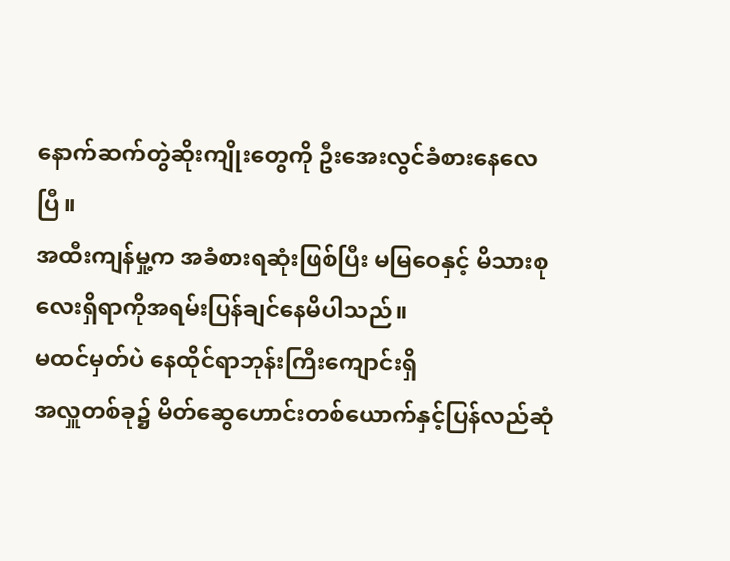နောက်ဆက်တွဲဆိုးကျိုးတွေကို ဦးအေးလွင်ခံစားနေလေပြီ။
အထီးကျန်မှု့က အခံစားရဆုံးဖြစ်ပြီး မမြဝေနှင့် မိသားစုလေးရှိရာကိုအရမ်းပြန်ချင်နေမိပါသည်။
မထင်မှတ်ပဲ နေထိုင်ရာဘုန်းကြီးကျောင်းရှိ
အလှူတစ်ခု၌ မိတ်ဆွေဟောင်းတစ်ယောက်နှင့်ပြန်လည်ဆုံ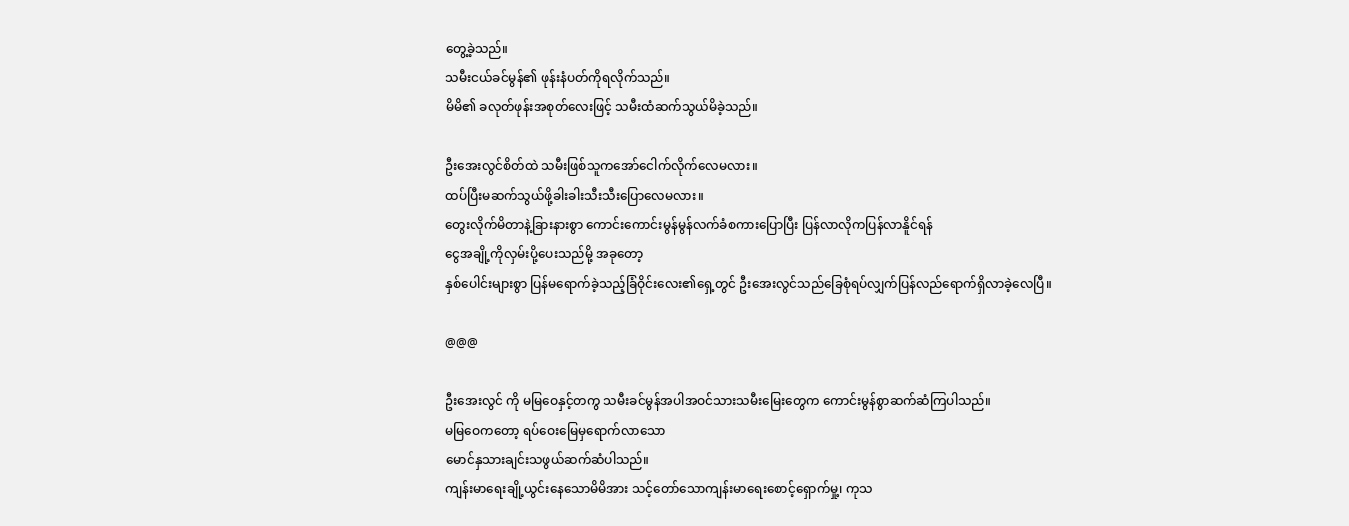တွေ့ခဲ့သည်။
သမီးငယ်ခင်မွန်၏ ဖုန်းနံပတ်ကိုရလိုက်သည်။
မိမိ၏ ခလုတ်ဖုန်းအစုတ်လေးဖြင့် သမီးထံဆက်သွယ်မိခဲ့သည်။

ဦးအေးလွင်စိတ်ထဲ သမီးဖြစ်သူကအော်ငေါက်လိုက်လေမလား။
ထပ်ပြီးမဆက်သွယ်ဖို့ခါးခါးသီးသီးပြောလေမလား။
တွေးလိုက်မိတာနဲ့ခြားနားစွာ ကောင်းကောင်းမွန်မွန်လက်ခံစကားပြောပြီး ပြန်လာလိုကပြန်လာနိူင်ရန်
ငွေအချို့ကိုလှမ်းပို့ပေးသည်မို့ အခုတော့
နှစ်ပေါင်းများစွာ ပြန်မရောက်ခဲ့သည့်ခြံဝိုင်းလေး၏ရှေ့တွင် ဦးအေးလွင်သည်ခြေစုံရပ်လျှက်ပြန်လည်ရောက်ရှိလာခဲ့လေပြီ။

@@@

ဦးအေးလွင် ကို မမြဝေနှင့်တကွ သမီးခင်မွန်အပါအဝင်သားသမီးမြေးတွေက ကောင်းမွန်စွာဆက်ဆံကြပါသည်။
မမြဝေကတော့ ရပ်ဝေးမြေမှရောက်လာသော
မောင်နှသားချင်းသဖွယ်ဆက်ဆံပါသည်။
ကျန်းမာရေးချို့ယွင်းနေသောမိမိအား သင့်တော်သောကျန်းမာရေးစောင့်ရှောက်မှု့၊ ကုသ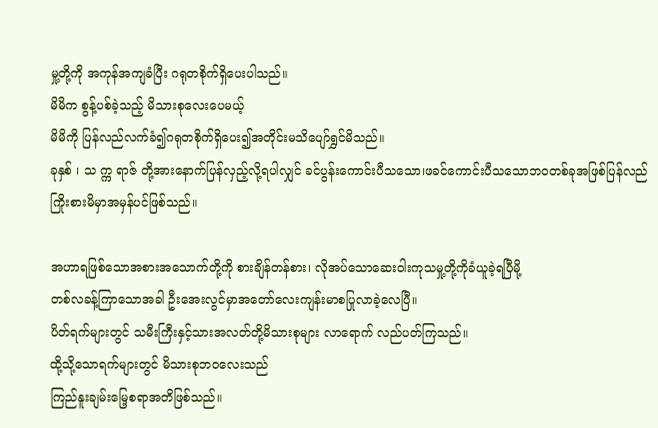မှု့တို့ကို အကုန်အကျခံပြီး ဂရုတစိုက်ရှိပေးပါသည်။
မိမိက စွန့်ပစ်ခဲ့သည့် မိသားစုလေးပေမယ့်
မိမိကို ပြန်လည်လက်ခံ၍ဂရုတစိုက်ရှိပေး၍အတိုင်းမသိပျော်ရွှင်မိသည်။
ခုနှစ် ၊ သ က္က ရာဇ် တို့အားနောက်ပြန်လှည့်လို့ရပါလျှင် ခင်ပွန်းကောင်းပီသသော၊ဖခင်ကောင်းပီသသောဘဝတစ်ခုအဖြစ်ပြန်လည်ကြိုးစားမိမှာအမှန်ပင်ဖြစ်သည်။

အဟာရဖြစ်သောအစားအသောက်တို့ကို စားချိန်တန်စား၊ လိုအပ်သောဆေးဝါးကုသမှု့တို့ကိုခံယူခဲ့ရပြီမို့
တစ်လခန့်ကြာသောအခါ ဦးအေးလွင်မှာအတော်လေးကျန်းမာစပြုလာခဲ့လေပြီ။
ပိတ်ရက်များတွင် သမီးကြီးနှင့်သားအလတ်တို့မိသားစုများ လာရောက် လည်ပတ်ကြသည်။
ထို့သို့သောရက်များတွင် မိသားစုဘဝလေးသည်
ကြည်နူးချမ်းမြေ့စရာအတိဖြစ်သည်။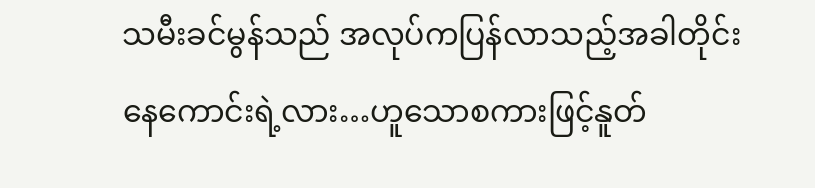သမီးခင်မွန်သည် အလုပ်ကပြန်လာသည့်အခါတိုင်း
နေကောင်းရဲ့လား…ဟူသောစကားဖြင့်နူတ်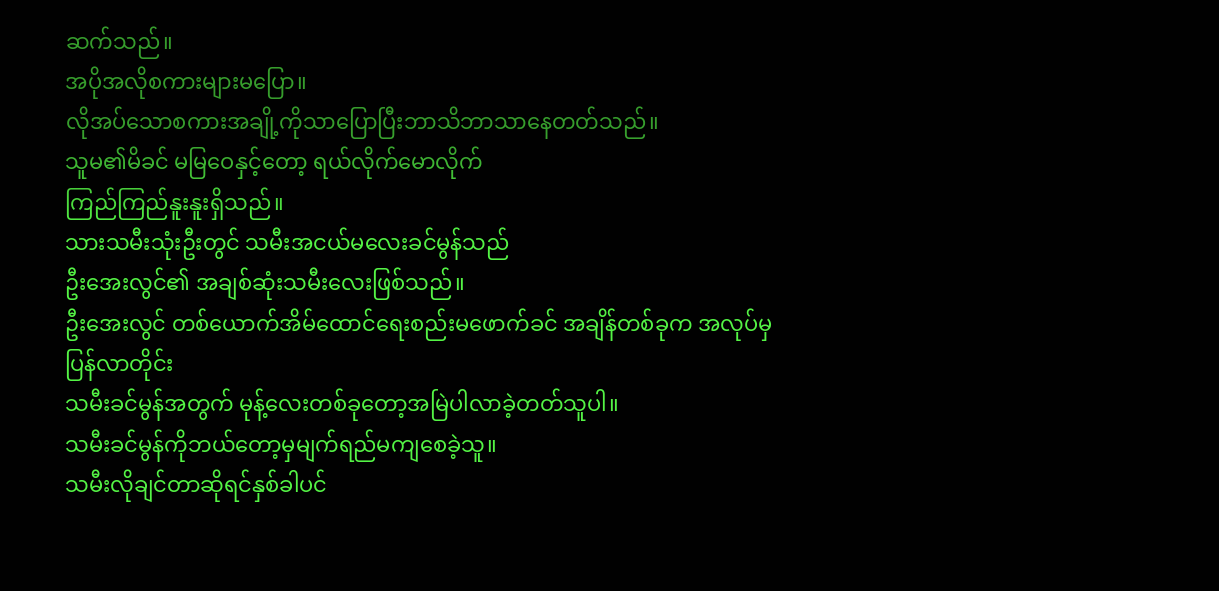ဆက်သည်။
အပိုအလိုစကားများမပြော။
လိုအပ်သောစကားအချို့ကိုသာပြောပြီးဘာသိဘာသာနေတတ်သည်။
သူမ၏မိခင် မမြဝေနှင့်တော့ ရယ်လိုက်မောလိုက်
ကြည်ကြည်နူးနူးရှိသည်။
သားသမီးသုံးဦးတွင် သမီးအငယ်မလေးခင်မွန်သည်
ဦးအေးလွင်၏ အချစ်ဆုံးသမီးလေးဖြစ်သည်။
ဦးအေးလွင် တစ်ယောက်အိမ်ထောင်ရေးစည်းမဖောက်ခင် အချိန်တစ်ခုက အလုပ်မှပြန်လာတိုင်း
သမီးခင်မွန်အတွက် မုန့်လေးတစ်ခုတော့အမြဲပါလာခဲ့တတ်သူပါ။
သမီးခင်မွန်ကိုဘယ်တော့မှမျက်ရည်မကျစေခဲ့သူ။
သမီးလိုချင်တာဆိုရင်နှစ်ခါပင်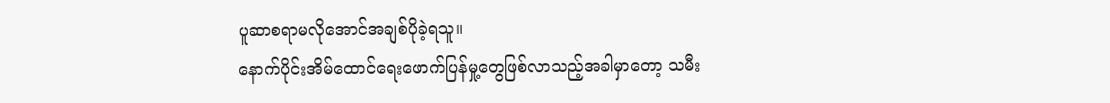ပူဆာစရာမလိုအောင်အချစ်ပိုခဲ့ရသူ။
နောက်ပိုင်းအိမ်ထောင်ရေးဖောက်ပြန်မှု့တွေဖြစ်လာသည့်အခါမှာတော့ သမီး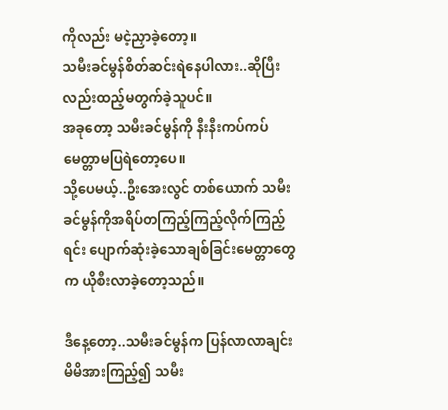ကိုလည်း မငဲ့ညှာခဲ့တော့။
သမီးခင်မွန်စိတ်ဆင်းရဲနေပါလား..ဆိုပြီးလည်းထည့်မတွက်ခဲ့သူပင်။
အခုတော့ သမီးခင်မွန်ကို နီးနီးကပ်ကပ်မေတ္တာမပြရဲတော့ပေ။
သို့ပေမယ့်..ဦးအေးလွင် တစ်ယောက် သမီးခင်မွန်ကိုအရိပ်တကြည့်ကြည့်လိုက်ကြည့်ရင်း ပျောက်ဆုံးခဲ့သောချစ်ခြင်းမေတ္တာတွေက ယိုစီးလာခဲ့တော့သည်။

ဒီနေ့တော့..သမီးခင်မွန်က ပြန်လာလာချင်း မိမိအားကြည့်၍ သမီး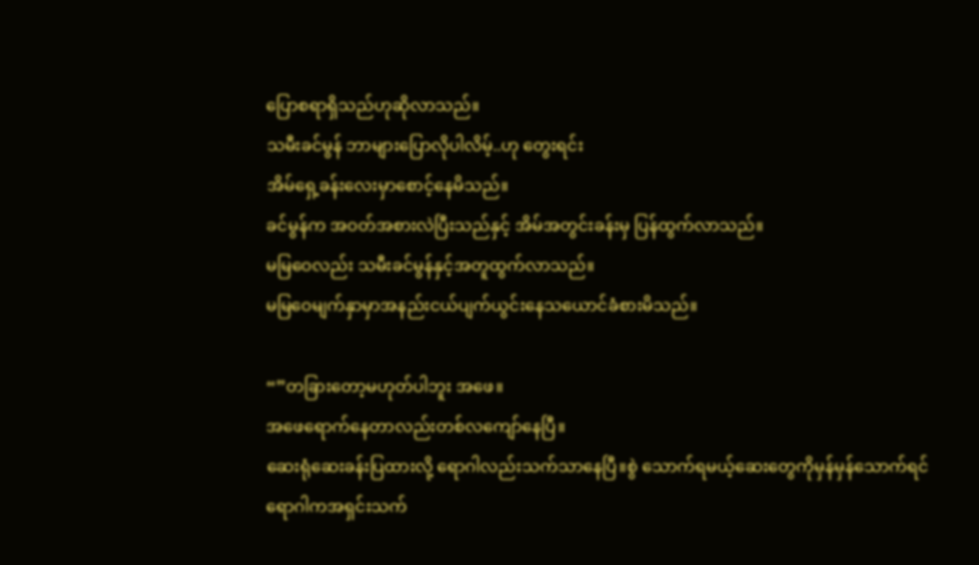ပြောစရာရှိသည်ဟုဆိုလာသည်။
သမီးခင်မွန် ဘာများပြောလိုပါလိမ့်..ဟု တွေးရင်း
အိမ်ရှေ့ခန်းလေးမှာစောင့်နေမိသည်။
ခင်မွန်က အဝတ်အစားလဲပြီးသည်နှင့် အိမ်အတွင်းခန်းမှ ပြန်ထွက်လာသည်။
မမြဝေလည်း သမီးခင်မွန်နှင့်အတူထွက်လာသည်။
မမြဝေမျက်နှာမှာအနည်းငယ်ပျက်ယွင်းနေသယောင်ခံစားမိသည်။

“”တခြားတော့မဟုတ်ပါဘူး အဖေ။
အဖေရောက်နေတာလည်းတစ်လကျော်နေပြီ။
ဆေးရုံဆေးခန်းပြထားလို့ ရောဂါလည်းသက်သာနေပြီ။စွဲ သောက်ရမယ့်ဆေးတွေကိုမှန်မှန်သောက်ရင်
ရောဂါကအရှင်းသက်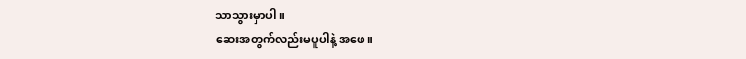သာသွားမှာပါ။
ဆေးအတွက်လည်းမပူပါနဲ့ အဖေ။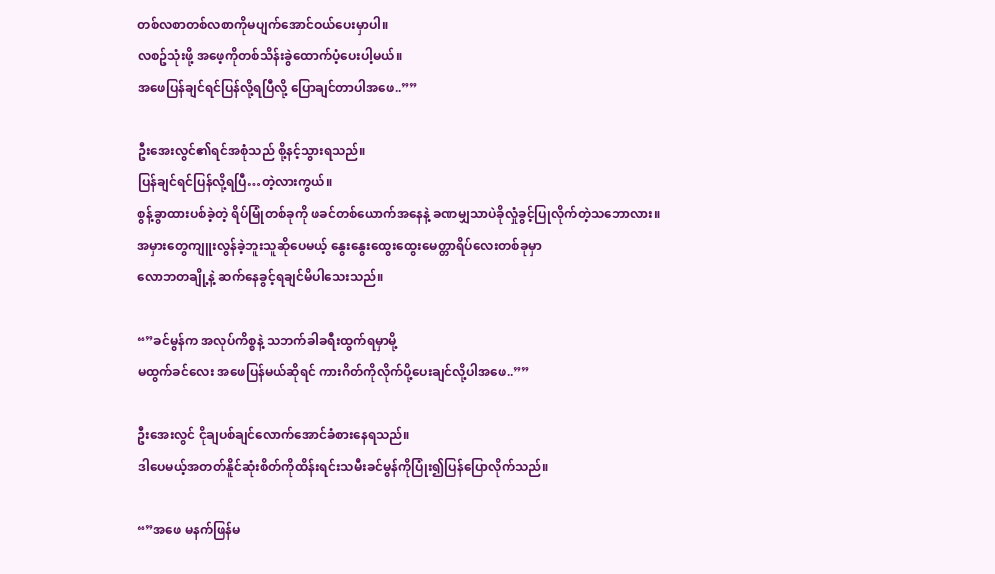တစ်လစာတစ်လစာကိုမပျက်အောင်ဝယ်ပေးမှာပါ။
လစဥ်သုံးဖို့ အဖေ့ကိုတစ်သိန်းခွဲထောက်ပံ့ပေးပါ့မယ်။
အဖေပြန်ချင်ရင်ပြန်လို့ရပြီလို့ ပြောချင်တာပါအဖေ..””

ဦးအေးလွင်၏ရင်အစုံသည် စို့နင့်သွားရသည်။
ပြန်ချင်ရင်ပြန်လို့ရပြီ…တဲ့လားကွယ်။
စွန့်ခွာထားပစ်ခဲ့တဲ့ ရိပ်မြုံတစ်ခုကို ဖခင်တစ်ယောက်အနေနဲ့ ခဏမျှသာပဲခိုလှုံခွင့်ပြုလိုက်တဲ့သဘောလား။
အမှားတွေကျူးလွန်ခဲ့ဘူးသူဆိုပေမယ့် နွေးနွေးထွေးထွေးမေတ္တာရိပ်လေးတစ်ခုမှာ
လောဘတချို့နဲ့ ဆက်နေခွင့်ရချင်မိပါသေးသည်။

“”ခင်မွန်က အလုပ်ကိစ္စနဲ့ သဘက်ခါခရီးထွက်ရမှာမို့
မထွက်ခင်လေး အဖေပြန်မယ်ဆိုရင် ကားဂိတ်ကိုလိုက်ပို့ပေးချင်လို့ပါအဖေ..””

ဦးအေးလွင် ငိုချပစ်ချင်လောက်အောင်ခံစားနေရသည်။
ဒါပေမယ့်အတတ်နိူင်ဆုံးစိတ်ကိုထိန်းရင်းသမီးခင်မွန်ကိုပြုံး၍ပြန်ပြောလိုက်သည်။

“”အဖေ မနက်ဖြန်မ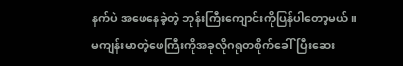နက်ပဲ အဖေနေခဲ့တဲ့ ဘုန်းကြီးကျောင်းကိုပြန်ပါတော့မယ်။
မကျန်းမာတဲ့ဖေကြီးကိုအခုလိုဂရုတစိုက်ခေါ်ပြီးဆေး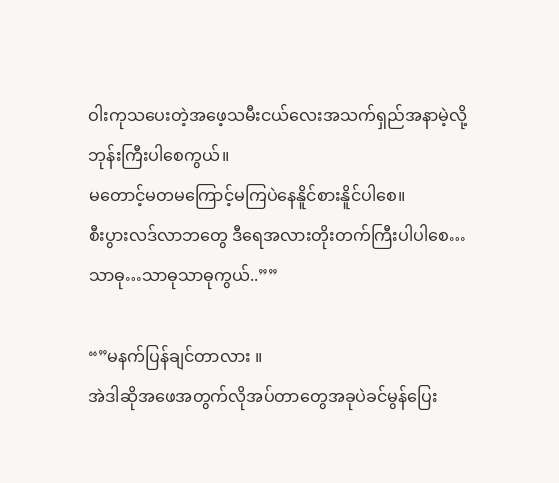ဝါးကုသပေးတဲ့အဖေ့သမီးငယ်လေးအသက်ရှည်အနာမဲ့လို့ဘုန်းကြီးပါစေကွယ်။
မတောင့်မတမကြောင့်မကြပဲနေနိူင်စားနိူင်ပါစေ။
စီးပွားလဒ်လာဘတွေ ဒီရေအလားတိုးတက်ကြီးပါပါစေ…သာဓု…သာဓုသာဓုကွယ်..””

“”မနက်ပြန်ချင်တာလား ။
အဲဒါဆိုအဖေအတွက်လိုအပ်တာတွေအခုပဲခင်မွန်ပြေး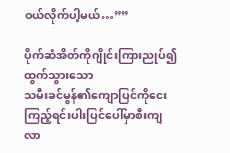ဝယ်လိုက်ပါ့မယ်…””

ပိုက်ဆံအိတ်ကိုဂျိုင်းကြားညုပ်၍ထွက်သွားသော
သမီးခင်မွန်၏ကျောပြင်ကိုငေးကြည့်ရင်းပါးပြင်ပေါ်မှာစီးကျလာ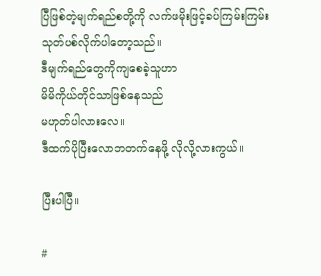ပြီဖြစ်တဲ့မျက်ရည်စတို့ကို လက်ဖမိုးဖြင့်ခပ်ကြမ်းကြမ်းသုတ်ပစ်လိုက်ပါတော့သည်။
ဒီမျက်ရည်တွေကိုကျစေခဲ့သူဟာ
မိမိကိုယ်တိုင်သာဖြစ်နေသည်
မဟုတ်ပါလားလေ။
ဒီထက်ပိုပြီးလောဘတက်နေဖို့ လိုလို့လားကွယ်။

ပြီးပါပြီ။

#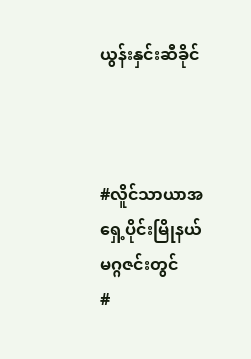ယွန်းနှင်းဆီခိုင်



#လိူင်သာယာအရှေ့ပိုင်းမြိုနယ်မဂ္ဂဇင်းတွင်
#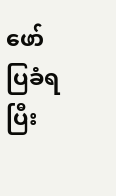ဖော်ပြခံရပြီး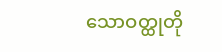သောဝတ္ထုတို